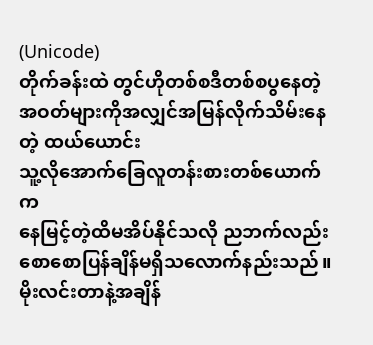(Unicode)
တိုက်ခန်းထဲ တွင်ဟိုတစ်စဒီတစ်စပွနေတဲ့ အဝတ်များကိုအလျှင်အမြန်လိုက်သိမ်းနေတဲ့ ထယ်ယောင်း
သူ့လိုအောက်ခြေလူတန်းစားတစ်ယောက်က
နေမြင့်တဲ့ထိမအိပ်နိုင်သလို ညဘက်လည်း
စောစောပြန်ချိန်မရှိသလောက်နည်းသည်။မိုးလင်းတာနဲ့အချိန်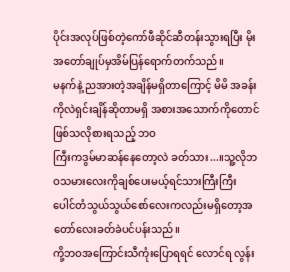ပိုင်းအလုပ်ဖြစ်တဲ့ကော်ဖီဆိုင်ဆီတန်းသွားရပြီး မိုး အတော်ချုပ်မှအိမ်ပြန်ရောက်တက်သည်။
မနက်နဲ့ ညအားတဲ့အချိန်မရှိတာကြောင့် မိမိ အခန်းကိုလဲရှင်းချိန်ဆိုတာမရှိ အစားအသောက်ကိုတောင်ဖြစ်သလိုစားရသည့် ဘဝ
ကြီးကဒွမ်မာဆန်နေတော့လဲ ခတ်သား...။သူ့လိုဘဝသမားလေးကိုချစ်ပေးမယ့်ရင်သားကြီးကြီး ပေါင်တံသွယ်သွယ်စော်လေးကလည်းမရှိတော့အတော်လေးခတ်ခဲပင်ပန်းသည်။
ကို့ဘဝအကြောင်းသီကုံးပြောရရင် လောင်ရ လွန်း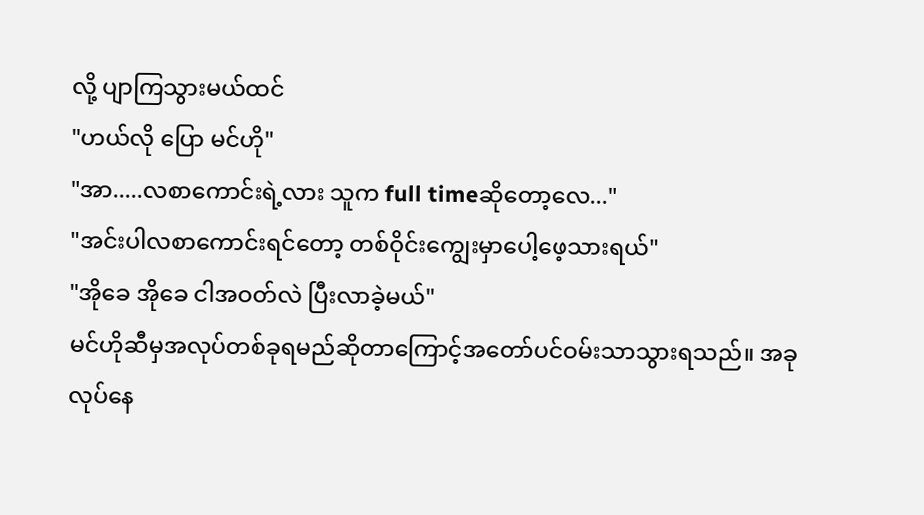လို့ ပျာကြသွားမယ်ထင်
"ဟယ်လို ပြော မင်ဟို"
"အာ.....လစာကောင်းရဲ့လား သူက full timeဆိုတော့လေ..."
"အင်းပါလစာကောင်းရင်တော့ တစ်ဝိုင်းကျွေးမှာပေါ့ဖေ့သားရယ်"
"အိုခေ အိုခေ ငါအဝတ်လဲ ပြီးလာခဲ့မယ်"
မင်ဟိုဆီမှအလုပ်တစ်ခုရမည်ဆိုတာကြောင့်အတော်ပင်ဝမ်းသာသွားရသည်။ အခုလုပ်နေ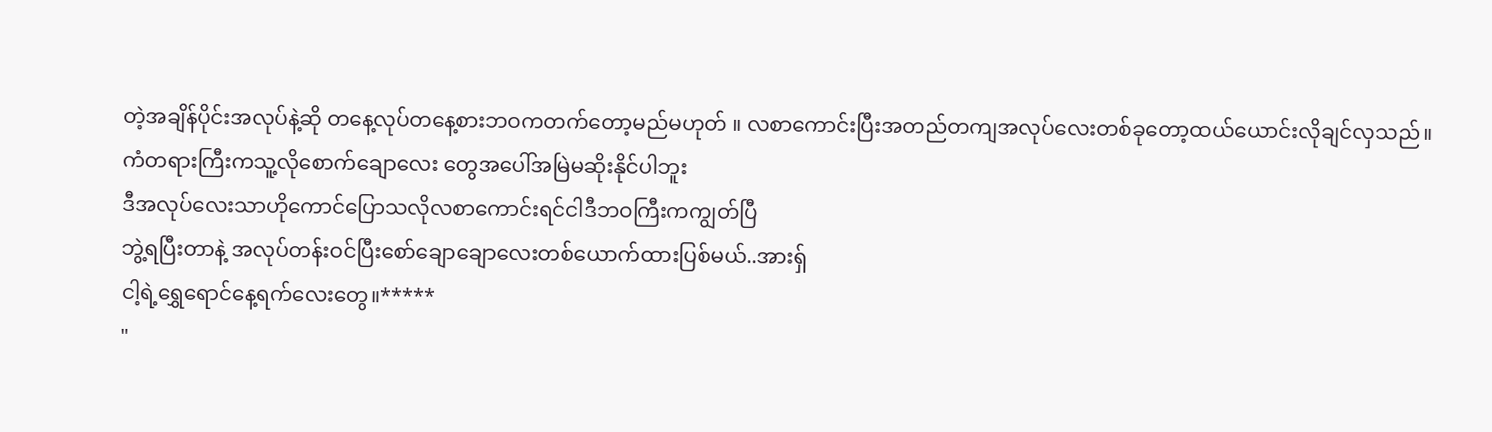တဲ့အချိန်ပိုင်းအလုပ်နဲ့ဆို တနေ့လုပ်တနေ့စားဘဝကတက်တော့မည်မဟုတ် ။ လစာကောင်းပြီးအတည်တကျအလုပ်လေးတစ်ခုတော့ထယ်ယောင်းလိုချင်လှသည်။
ကံတရားကြီးကသူ့လိုစောက်ချောလေး တွေအပေါ်အမြဲမဆိုးနိုင်ပါဘူး
ဒီအလုပ်လေးသာဟိုကောင်ပြောသလိုလစာကောင်းရင်ငါဒီဘဝကြီးကကျွတ်ပြီ
ဘွဲ့ရပြီးတာနဲ့ အလုပ်တန်းဝင်ပြီးစော်ချောချောလေးတစ်ယောက်ထားပြစ်မယ်..အားရှ်
ငါ့ရဲ့ရွှေရောင်နေ့ရက်လေးတွေ။*****
"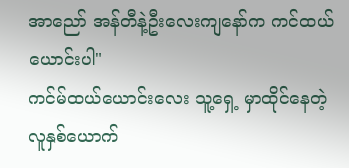အာညော် အန်တီနဲ့ဦးလေးကျနော်က ကင်ထယ်ယောင်းပါ"
ကင်မ်ထယ်ယောင်းလေး သူ့ရှေ့ မှာထိုင်နေတဲ့လူနှစ်ယောက်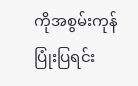ကိုအစွမ်းကုန်ပြုံးပြရင်း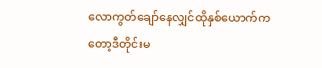လောကွတ်ချော်နေလျှင်ထိုနှစ်ယောက်ကတော့ဒီတိုင်းမ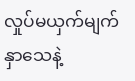လှုပ်မယှက်မျက်နှာသေနဲ့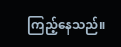ကြည့်နေသည်။